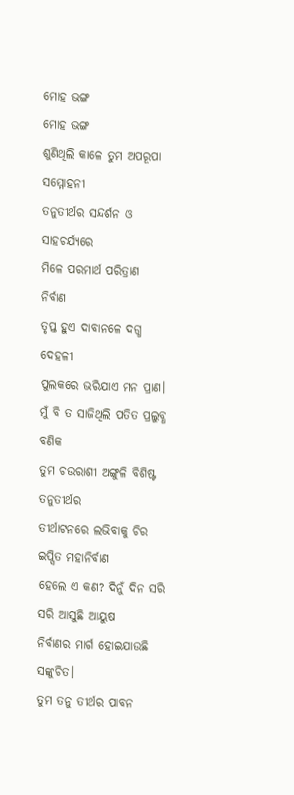ମୋହ ଭଙ୍ଗ
ମୋହ ଭଙ୍ଗ
ଶୁଣିଥିଲି କାଳେ ତୁମ ଅପରୂପା ସମ୍ମୋହନୀ
ତନୁତୀର୍ଥର ସନ୍ଦର୍ଶନ ଓ ସାହଚର୍ଯ୍ଯରେ
ମିଳେ ପରମାର୍ଥ ପରିତ୍ରାଣ ନିର୍ବାଣ
ତୃପ୍ତ ହୁଏ ଦାବାନଳେ ଦଗ୍ଧ ଦେହଳୀ
ପୁଲକରେ ଭରିଯାଏ ମନ ପ୍ରାଣ।
ମୁଁ ବି ତ ସାଜିଥିଲି ପତିତ ପ୍ରଲୁବ୍ଧ ବଣିକ
ତୁମ ଚଉରାଶୀ ଅଙ୍ଗୁଳି ବିଶିଷ୍ଟ ତନୁତୀର୍ଥର
ତୀର୍ଥାଟନରେ ଲଭିବାକୁ ଚିର ଇପ୍ସିତ ମହାନିର୍ବାଣ
ହେଲେ ଏ କଣ? ଦିନୁଁ ଦିନ ସରି ସରି ଆସୁଛି ଆୟୁଷ
ନିର୍ବାଣର ମାର୍ଗ ହୋଇଯାଉଛି ସଙ୍କୁଚିତ।
ତୁମ ତନୁ ତୀର୍ଥର ପାବନ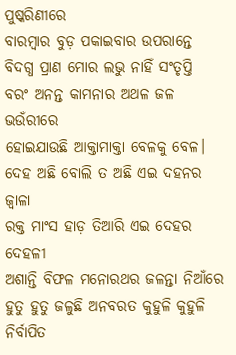ପୁଷ୍କରିଣୀରେ
ବାରମ୍ବାର ବୁଡ଼ ପକାଇବାର ଉପରାନ୍ତେ
ବିଦଗ୍ଧ ପ୍ରାଣ ମୋର ଲଭୁ ନାହିଁ ସଂତୃପ୍ତି
ବରଂ ଅନନ୍ତ କାମନାର ଅଥଳ ଜଳ ଭଉଁରୀରେ
ହୋଇଯାଉଛି ଆକ୍ତାମାକ୍ତା ବେଳକୁ ବେଳ।
ଦେହ ଅଛି ବୋଲି ତ ଅଛି ଏଇ ଦହନର ଜ୍ବାଳା
ରକ୍ତ ମାଂସ ହାଡ଼ ତିଆରି ଏଇ ଦେହର ଦେହଳୀ
ଅଶାନ୍ତି ବିଫଳ ମନୋରଥର ଜଳନ୍ତା ନିଆଁରେ
ହୁତୁ ହୁତୁ ଜଳୁଛି ଅନବରତ କୁହୁଳି କୁହୁଳି
ନିର୍ବାପିତ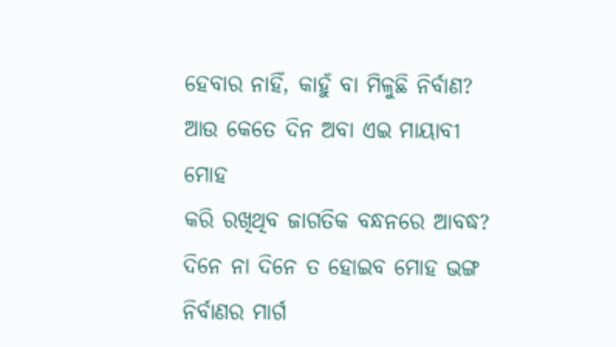ହେବାର ନାହିଁ, କାହୁଁ ବା ମିଳୁଛି ନିର୍ବାଣ?
ଆଉ କେତେ ଦିନ ଅବା ଏଇ ମାୟାବୀ ମୋହ
କରି ରଖିଥିବ ଜାଗତିକ ବନ୍ଧନରେ ଆବଦ୍ଧ?
ଦିନେ ନା ଦିନେ ତ ହୋଇବ ମୋହ ଭଙ୍ଗ
ନିର୍ବାଣର ମାର୍ଗ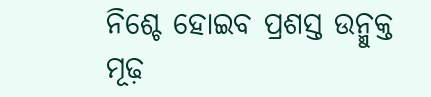ନିଶ୍ଚେ ହୋଇବ ପ୍ରଶସ୍ତ ଉନ୍ମୁକ୍ତ
ମୂଢ଼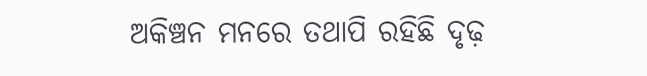ଅକିଞ୍ଚନ ମନରେ ତଥାପି ରହିଛି ଦୃଢ଼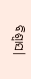ବିଶ୍ୱାସ।